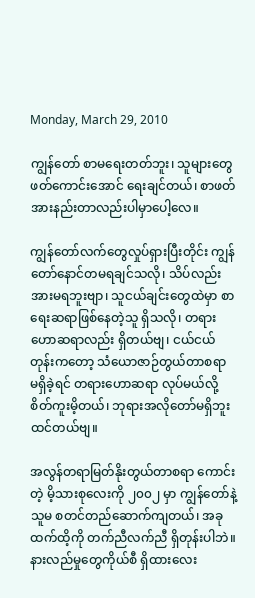Monday, March 29, 2010

ကျွန်တော် စာမရေးတတ်ဘူး၊ သူများတွေဖတ်ကောင်းအောင် ရေးချင်တယ်၊ စာဖတ်အားနည်းတာလည်းပါမှာပေါ့လေ။

ကျွန်တော်လက်တွေလှုပ်ရှားပြီးတိုင်း ကျွန်တော်နောင်တမရချင်သလို၊ သိပ်လည်းအားမရဘူးဗျာ၊ သူငယ်ချင်းတွေထဲမှာ စာရေးဆရာဖြစ်နေတဲ့သူ ရှိသလို၊ တရားဟောဆရာလည်း ရှိတယ်ဗျ၊ ငယ်ငယ်တုန်းကတော့ သံယောဇာဉ်တွယ်တာစရာ မရှိခဲ့ရင် တရားဟောဆရာ လုပ်မယ်လို့ စိတ်ကူးမိ့တယ်၊ ဘုရားအလိုတော်မရှိဘူး ထင်တယ်ဗျ။

အလွန်တရာမြတ်နိုးတွယ်တာစရာ ကောင်းတဲ့ မိ့သားစုလေးကို ၂၀၀၂ မှာ ကျွန်တော်နဲ့သူမ စတင်တည်ဆောက်ကျတယ်၊ အခုထက်ထိ့ကို တက်ညီလက်ညီ ရှိတုန်းပါဘဲ။ နားလည်မှုတွေကိုယ်စီ ရှိထားလေး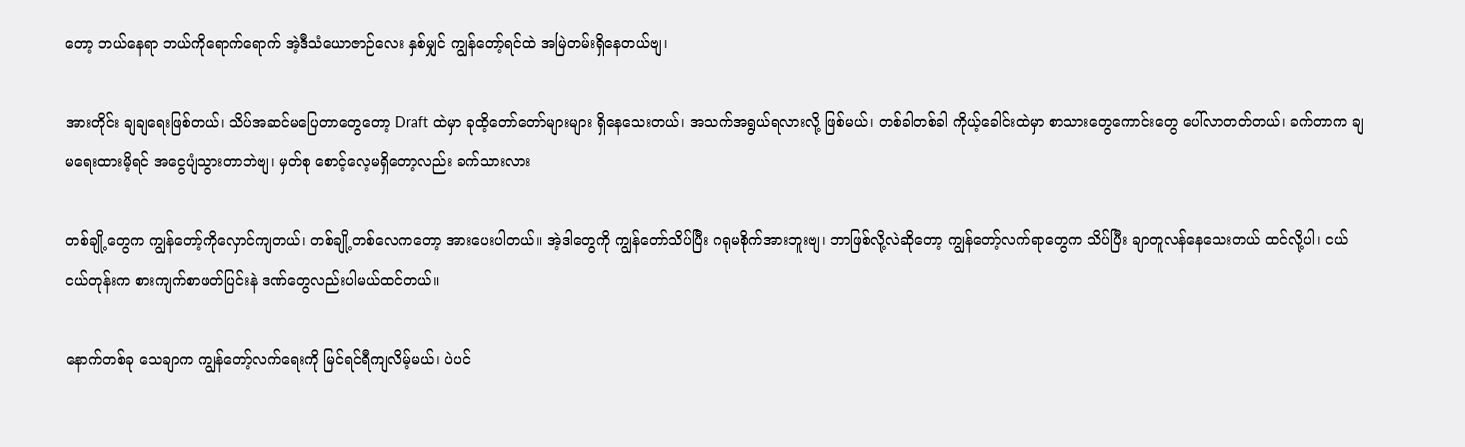တော့ ဘယ်နေရာ ဘယ်ကိုရောက်ရောက် အဲ့ဒီသံယောဇာဉ်လေး နှစ်မျှင် ကျွန်တော့်ရင်ထဲ အမြဲတမ်းရှိနေတယ်ဗျ၊

အားတိုင်း ချချရေးဖြစ်တယ်၊ သိပ်အဆင်မပြေတာတွေတော့ Draft ထဲမှာ ခုထိ့တော်တော်များများ ရှိနေသေးတယ်၊ အသက်အရွယ်ရလားလို့ ဖြစ်မယ်၊ တစ်ခါတစ်ခါ ကိုယ့်ခေါင်းထဲမှာ စာသားတွေကောင်းတွေ ပေါ်လာတတ်တယ်၊ ခက်တာက ချမရေးထားမိ့ရင် အငွေပျံသွားတာဘဲဗျ၊ မှတ်စု စောင့်လေ့မရှိတော့လည်း ခက်သားလား

တစ်ချို့တွေက ကျွန်တော့်ကိုလှောင်ကျတယ်၊ တစ်ချို့တစ်လေကတော့ အားပေးပါတယ်။ အဲ့ဒါတွေကို ကျွန်တော်သိပ်ပြီး ဂရုမစိုက်အားဘူးဗျ၊ ဘာဖြစ်လို့လဲဆိုတော့ ကျွန်တော့်လက်ရာတွေက သိပ်ပြီး ချာတူလန်နေသေးတယ် ထင်လို့ပါ၊ ငယ်ငယ်တုန်းက စားကျက်စာဖတ်ပြင်းနဲ ဒဏ်တွေလည်းပါမယ်ထင်တယ်။

နောက်တစ်ခု သေချာက ကျွန်တော့်လက်ရေးကို မြင်ရင်ရီကျလိမ့်မယ်၊ ပဲပင်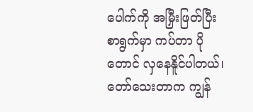ပေါက်ကို အမြှီးဖြတ်ပြီး စာရွက်မှာ ကပ်တာ ပိုတောင် လှနေနိူင်ပါတယ်၊ တော်သေးတာက ကျွန်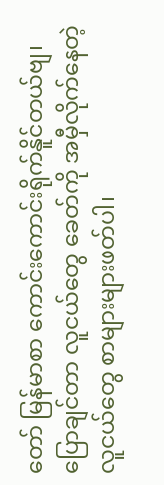တော် မြန်မာစာ ကောင်းကောင်းရိုက်နိူင်တယ်ဗျ၊ ပြောချင်တာ လူငယ်တွေ ခေတ်ကို အမှီလိုက်နေတဲ့ လူငယ်တွေ စာများများဖတ်ပါ၊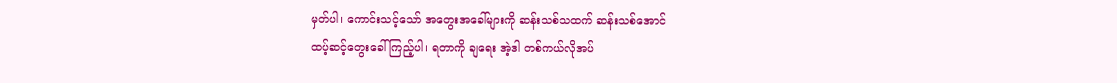မှတ်ပါ၊ ကောင်းသင့်သော် အတွေးအခေါ်များကို ဆန်းသစ်သထက် ဆန်းသစ်အောင်
ထပ့်ဆင့်တွေးခေါ်ကြည့်ပါ၊ ရတာကို ချရေး အဲ့ဒါ တစ်ကယ်လိုအပ်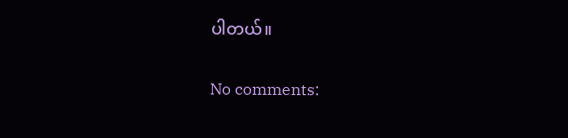ပါတယ်။

No comments: